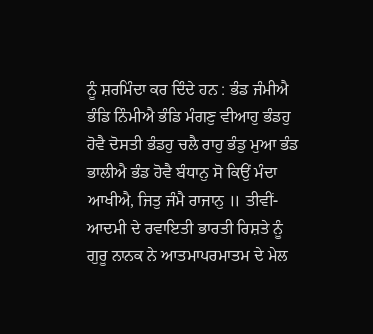ਨੂੰ ਸ਼ਰਮਿੰਦਾ ਕਰ ਦਿੰਦੇ ਹਨ : ਭੰਡ ਜੰਮੀਐ ਭੰਡਿ ਨਿੰਮੀਐ ਭੰਡਿ ਮੰਗਣੁ ਵੀਆਹੁ ਭੰਡਹੁ ਹੋਵੈ ਦੋਸਤੀ ਭੰਡਹੁ ਚਲੈ ਰਾਹੁ ਭੰਡੁ ਮੁਆ ਭੰਡ ਭਾਲੀਐ ਭੰਡ ਹੋਵੈ ਬੰਧਾਨੁ ਸੋ ਕਿਉਂ ਮੰਦਾ ਆਖੀਐ, ਜਿਤੁ ਜੰਮੈ ਰਾਜਾਨੁ ॥ ਤੀਵੀਂ-ਆਦਮੀ ਦੇ ਰਵਾਇਤੀ ਭਾਰਤੀ ਰਿਸ਼ਤੇ ਨੂੰ ਗੁਰੂ ਨਾਨਕ ਨੇ ਆਤਮਾਪਰਮਾਤਮ ਦੇ ਮੇਲ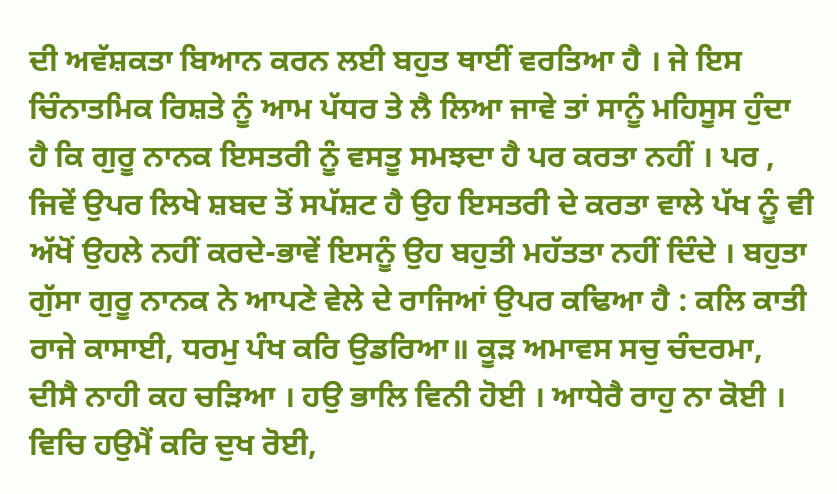ਦੀ ਅਵੱਸ਼ਕਤਾ ਬਿਆਨ ਕਰਨ ਲਈ ਬਹੁਤ ਥਾਈਂ ਵਰਤਿਆ ਹੈ । ਜੇ ਇਸ ਚਿੰਨਾਤਮਿਕ ਰਿਸ਼ਤੇ ਨੂੰ ਆਮ ਪੱਧਰ ਤੇ ਲੈ ਲਿਆ ਜਾਵੇ ਤਾਂ ਸਾਨੂੰ ਮਹਿਸੂਸ ਹੁੰਦਾ ਹੈ ਕਿ ਗੁਰੂ ਨਾਨਕ ਇਸਤਰੀ ਨੂੰ ਵਸਤੂ ਸਮਝਦਾ ਹੈ ਪਰ ਕਰਤਾ ਨਹੀਂ । ਪਰ , ਜਿਵੇਂ ਉਪਰ ਲਿਖੇ ਸ਼ਬਦ ਤੋਂ ਸਪੱਸ਼ਟ ਹੈ ਉਹ ਇਸਤਰੀ ਦੇ ਕਰਤਾ ਵਾਲੇ ਪੱਖ ਨੂੰ ਵੀ ਅੱਖੋਂ ਉਹਲੇ ਨਹੀਂ ਕਰਦੇ-ਭਾਵੇਂ ਇਸਨੂੰ ਉਹ ਬਹੁਤੀ ਮਹੱਤਤਾ ਨਹੀਂ ਦਿੰਦੇ । ਬਹੁਤਾ ਗੁੱਸਾ ਗੁਰੂ ਨਾਨਕ ਨੇ ਆਪਣੇ ਵੇਲੇ ਦੇ ਰਾਜਿਆਂ ਉਪਰ ਕਢਿਆ ਹੈ : ਕਲਿ ਕਾਤੀ ਰਾਜੇ ਕਾਸਾਈ, ਧਰਮੁ ਪੰਖ ਕਰਿ ਉਡਰਿਆ॥ ਕੂੜ ਅਮਾਵਸ ਸਚੁ ਚੰਦਰਮਾ, ਦੀਸੈ ਨਾਹੀ ਕਹ ਚੜਿਆ । ਹਉ ਭਾਲਿ ਵਿਨੀ ਹੋਈ । ਆਧੇਰੈ ਰਾਹੁ ਨਾ ਕੋਈ । ਵਿਚਿ ਹਉਮੈਂ ਕਰਿ ਦੁਖ ਰੋਈ,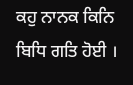ਕਹੁ ਨਾਨਕ ਕਿਨਿ ਬਿਧਿ ਗਤਿ ਹੋਈ ।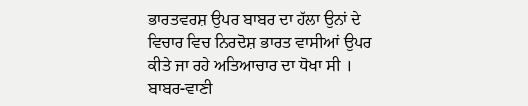ਭਾਰਤਵਰਸ਼ ਉਪਰ ਬਾਬਰ ਦਾ ਹੱਲਾ ਉਨਾਂ ਦੇ ਵਿਚਾਰ ਵਿਚ ਨਿਰਦੋਸ਼ ਭਾਰਤ ਵਾਸੀਆਂ ਉਪਰ ਕੀਤੇ ਜਾ ਰਹੇ ਅਤਿਆਚਾਰ ਦਾ ਧੋਖਾ ਸੀ । ਬਾਬਰ-ਵਾਣੀ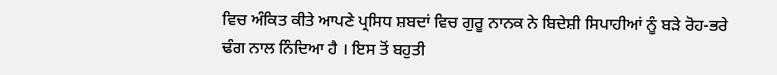ਵਿਚ ਅੰਕਿਤ ਕੀਤੇ ਆਪਣੇ ਪ੍ਰਸਿਧ ਸ਼ਬਦਾਂ ਵਿਚ ਗੁਰੂ ਨਾਨਕ ਨੇ ਬਿਦੇਸ਼ੀ ਸਿਪਾਹੀਆਂ ਨੂੰ ਬੜੇ ਰੋਹ-ਭਰੇ ਢੰਗ ਨਾਲ ਨਿੰਦਿਆ ਹੈ । ਇਸ ਤੋਂ ਬਹੁਤੀ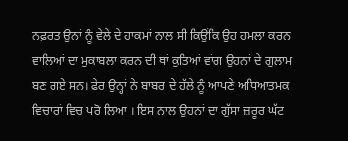ਨਫ਼ਰਤ ਉਨਾਂ ਨੂੰ ਵੇਲੇ ਦੇ ਹਾਕਮਾਂ ਨਾਲ ਸੀ ਕਿਉਂਕਿ ਉਹ ਹਮਲਾ ਕਰਨ ਵਾਲਿਆਂ ਦਾ ਮੁਕਾਬਲਾ ਕਰਨ ਦੀ ਥਾਂ ਕੁਤਿਆਂ ਵਾਂਗ ਉਹਨਾਂ ਦੇ ਗੁਲਾਮ ਬਣ ਗਏ ਸਨ। ਫੇਰ ਉਨ੍ਹਾਂ ਨੇ ਬਾਬਰ ਦੇ ਹੱਲੇ ਨੂੰ ਆਪਣੇ ਅਧਿਆਤਮਕ ਵਿਚਾਰਾਂ ਵਿਚ ਪਰੋ ਲਿਆ । ਇਸ ਨਾਲ ਉਹਨਾਂ ਦਾ ਗੁੱਸਾ ਜ਼ਰੂਰ ਘੱਟ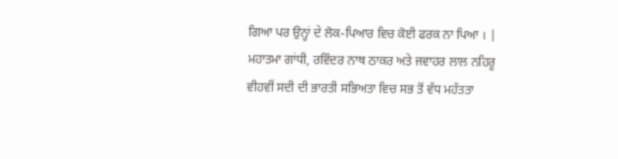ਗਿਆ ਪਰ ਉਨ੍ਹਾਂ ਦੇ ਲੋਕ-ਪਿਆਰ ਵਿਚ ਕੋਈ ਫਰਕ ਨਾ ਪਿਆ । | ਮਹਾਤਮਾ ਗਾਂਧੀ, ਰਵਿੰਦਰ ਨਾਥ ਠਾਕਰ ਅਤੇ ਜਵਾਹਰ ਲਾਲ ਨਹਿਰੂ ਵੀਹਵੀਂ ਸਦੀ ਦੀ ਭਾਰਤੀ ਸਭਿਅਤਾ ਵਿਚ ਸਭ ਤੋਂ ਵੱਧ ਮਹੱਤਤਾ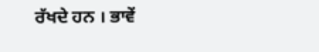ਰੱਖਦੇ ਹਨ । ਭਾਵੇਂ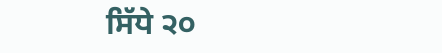ਸਿੱਧੇ ੨੦